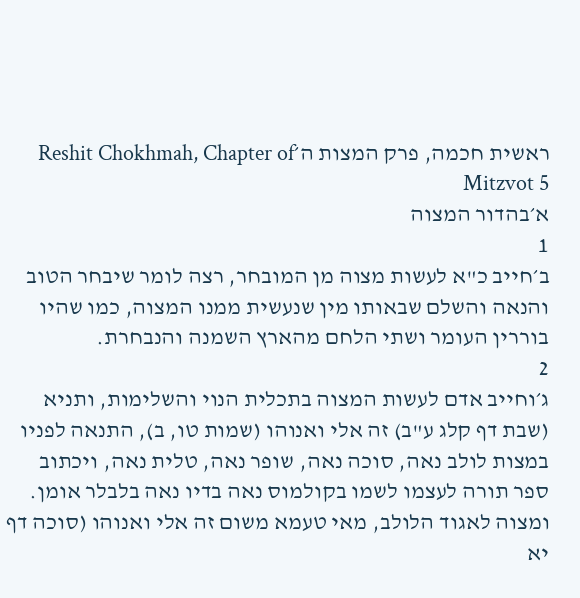ראשית חכמה, פרק המצות ה׳Reshit Chokhmah, Chapter of Mitzvot 5
א׳בהדור המצוה
1
ב׳חייב כ"א לעשות מצוה מן המובחר, רצה לומר שיבחר הטוב והנאה והשלם שבאותו מין שנעשית ממנו המצוה, כמו שהיו בוררין העומר ושתי הלחם מהארץ השמנה והנבחרת.
2
ג׳וחייב אדם לעשות המצוה בתכלית הנוי והשלימות, ותניא (שבת דף קלג ע"ב) זה אלי ואנוהו (שמות טו, ב), התנאה לפניו במצות לולב נאה, סוכה נאה, שופר נאה, טלית נאה, ויכתוב ספר תורה לעצמו לשמו בקולמוס נאה בדיו נאה בלבלר אומן. ומצוה לאגוד הלולב, מאי טעמא משום זה אלי ואנוהו (סוכה דף יא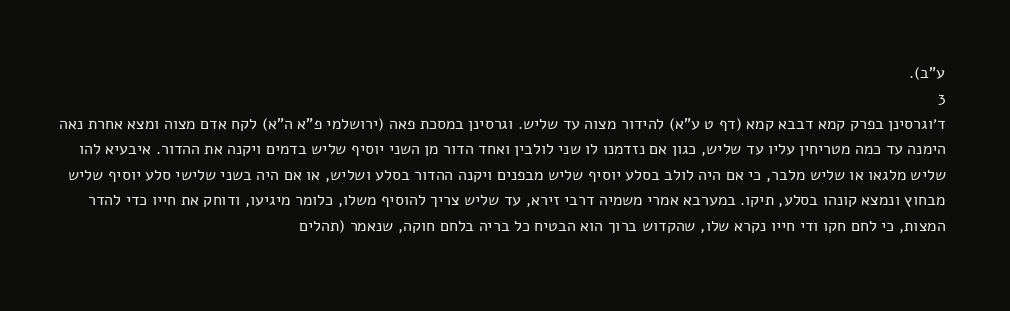ע"ב).
3
ד׳וגרסינן בפרק קמא דבבא קמא (דף ט ע"א) להידור מצוה עד שליש. וגרסינן במסכת פאה (ירושלמי פ"א ה"א) לקח אדם מצוה ומצא אחרת נאה הימנה עד כמה מטריחין עליו עד שליש, כגון אם נזדמנו לו שני לולבין ואחד הדור מן השני יוסיף שליש בדמים ויקנה את ההדור. איבעיא להו שליש מלגאו או שליש מלבר, כי אם היה לולב בסלע יוסיף שליש מבפנים ויקנה ההדור בסלע ושליש, או אם היה בשני שלישי סלע יוסיף שליש מבחוץ ונמצא קונהו בסלע, תיקו. במערבא אמרי משמיה דרבי זירא, עד שליש צריך להוסיף משלו, כלומר מיגיעו, ודוחק את חייו כדי להדר המצות, כי לחם חקו ודי חייו נקרא שלו, שהקדוש ברוך הוא הבטיח כל בריה בלחם חוקה, שנאמר (תהלים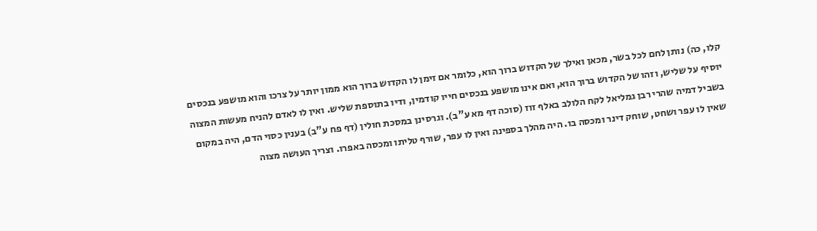קלו, כה) נותן לחם לכל בשר, מכאן ואילך של הקדוש ברוך הוא, כלומר אם זימן לו הקדוש ברוך הוא ממון יותר על צרכו והוא מושפע בנכסים יוסיף על שליש, וזהו של הקדוש ברוך הוא, ואם אינו מושפע בנכסים חייו קודמין, ודיו בתוספת שליש. ואין לו לאדם להניח מעשות המצוה בשביל דמיה שהרי רבן גמליאל לקח הלולב באלף זוז (סוכה דף מא ע"ב). וגרסינן במסכת חולין (דף פח ע"ב) בענין כסוי הדם, היה במקום שאין לו עפר ושחט, שוחק דינר ומכסה בו. היה מהלך בספינה ואין לו עפר, שורף טליתו ומכסה באפרו. וצריך העושה מצוה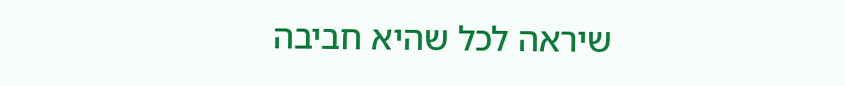שיראה לכל שהיא חביבה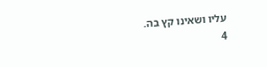עליו ושאינו קץ בה.
4